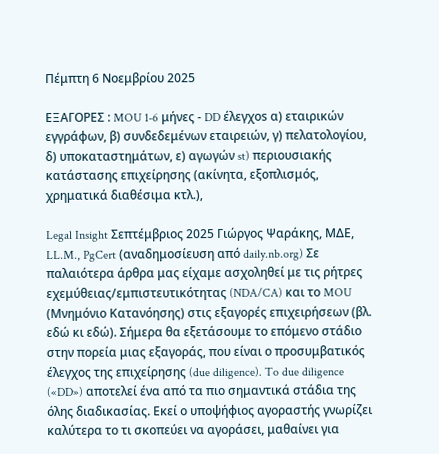Πέμπτη 6 Νοεμβρίου 2025

ΕΞΑΓΟΡΕΣ : MOU 1-6 μήνες - DD έλεγχοs α) εταιρικών εγγράφων, β) συνδεδεμένων εταιρειών, γ) πελατολογίου, δ) υποκαταστημάτων, ε) αγωγών st) περιουσιακής κατάστασης επιχείρησης (ακίνητα, εξοπλισμός, χρηματικά διαθέσιμα κτλ.),

Legal Insight Σεπτέμβριος 2025 Γιώργος Ψαράκης, ΜΔΕ, LL.M., PgCert (αναδημοσίευση από daily.nb.org) Σε παλαιότερα άρθρα μας είχαμε ασχοληθεί με τις ρήτρες εχεμύθειας/εμπιστευτικότητας (NDA/CA) και το MOU (Μνημόνιο Κατανόησης) στις εξαγορές επιχειρήσεων (βλ. εδώ κι εδώ). Σήμερα θα εξετάσουμε το επόμενο στάδιο στην πορεία μιας εξαγοράς, που είναι ο προσυμβατικός έλεγχος της επιχείρησης (due diligence). To due diligence («DD») αποτελεί ένα από τα πιο σημαντικά στάδια της όλης διαδικασίας. Εκεί ο υποψήφιος αγοραστής γνωρίζει καλύτερα το τι σκοπεύει να αγοράσει, μαθαίνει για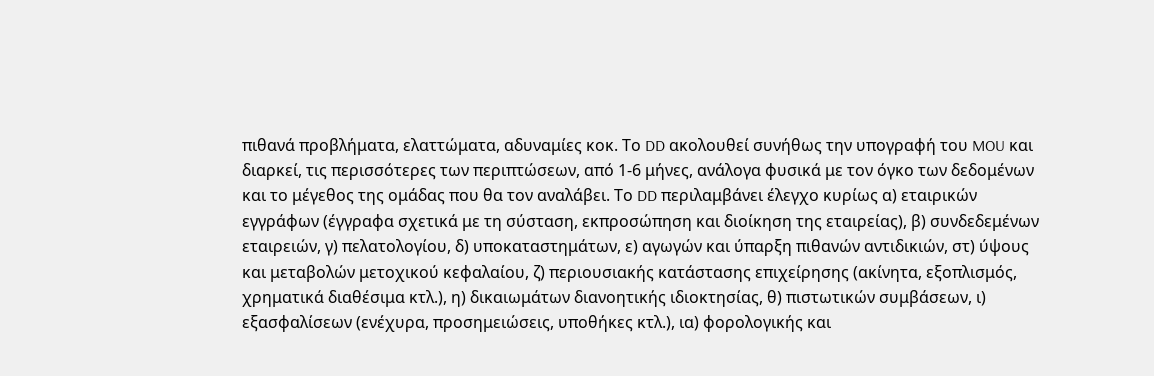πιθανά προβλήματα, ελαττώματα, αδυναμίες κοκ. Το DD ακολουθεί συνήθως την υπογραφή του MOU και διαρκεί, τις περισσότερες των περιπτώσεων, από 1-6 μήνες, ανάλογα φυσικά με τον όγκο των δεδομένων και το μέγεθος της ομάδας που θα τον αναλάβει. Το DD περιλαμβάνει έλεγχο κυρίως α) εταιρικών εγγράφων (έγγραφα σχετικά με τη σύσταση, εκπροσώπηση και διοίκηση της εταιρείας), β) συνδεδεμένων εταιρειών, γ) πελατολογίου, δ) υποκαταστημάτων, ε) αγωγών και ύπαρξη πιθανών αντιδικιών, στ) ύψους και μεταβολών μετοχικού κεφαλαίου, ζ) περιουσιακής κατάστασης επιχείρησης (ακίνητα, εξοπλισμός, χρηματικά διαθέσιμα κτλ.), η) δικαιωμάτων διανοητικής ιδιοκτησίας, θ) πιστωτικών συμβάσεων, ι) εξασφαλίσεων (ενέχυρα, προσημειώσεις, υποθήκες κτλ.), ια) φορολογικής και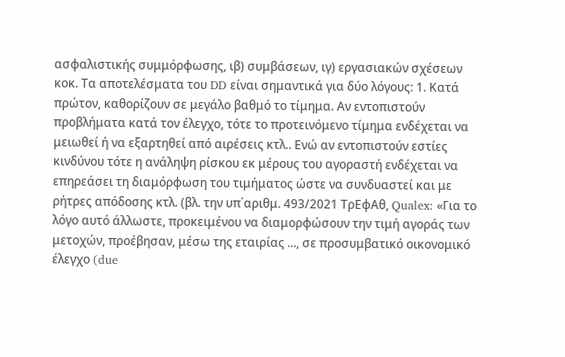ασφαλιστικής συμμόρφωσης, ιβ) συμβάσεων, ιγ) εργασιακών σχέσεων κοκ. Τα αποτελέσματα του DD είναι σημαντικά για δύο λόγους: 1. Κατά πρώτον, καθορίζουν σε μεγάλο βαθμό το τίμημα. Αν εντοπιστούν προβλήματα κατά τον έλεγχο, τότε το προτεινόμενο τίμημα ενδέχεται να μειωθεί ή να εξαρτηθεί από αιρέσεις κτλ.. Ενώ αν εντοπιστούν εστίες κινδύνου τότε η ανάληψη ρίσκου εκ μέρους του αγοραστή ενδέχεται να επηρεάσει τη διαμόρφωση του τιμήματος ώστε να συνδυαστεί και με ρήτρες απόδοσης κτλ. (βλ. την υπ΄αριθμ. 493/2021 ΤρΕφΑθ, Qualex: «Για το λόγο αυτό άλλωστε, προκειμένου να διαμορφώσουν την τιμή αγοράς των μετοχών, προέβησαν, μέσω της εταιρίας ..., σε προσυμβατικό οικονομικό έλεγχο (due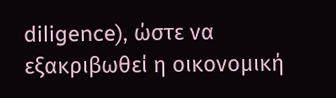diligence), ώστε να εξακριβωθεί η οικονομική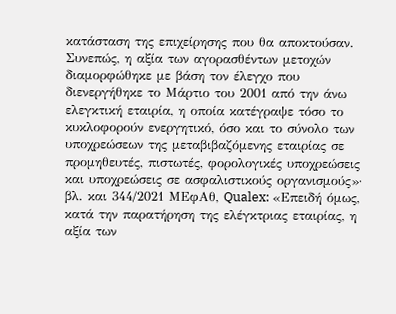κατάσταση της επιχείρησης που θα αποκτούσαν. Συνεπώς, η αξία των αγορασθέντων μετοχών διαμορφώθηκε με βάση τον έλεγχο που διενεργήθηκε το Μάρτιο του 2001 από την άνω ελεγκτική εταιρία, η οποία κατέγραψε τόσο το κυκλοφορούν ενεργητικό, όσο και το σύνολο των υποχρεώσεων της μεταβιβαζόμενης εταιρίας σε προμηθευτές, πιστωτές, φορολογικές υποχρεώσεις και υποχρεώσεις σε ασφαλιστικούς οργανισμούς»· βλ. και 344/2021 ΜΕφΑθ, Qualex: «Επειδή όμως, κατά την παρατήρηση της ελέγκτριας εταιρίας, η αξία των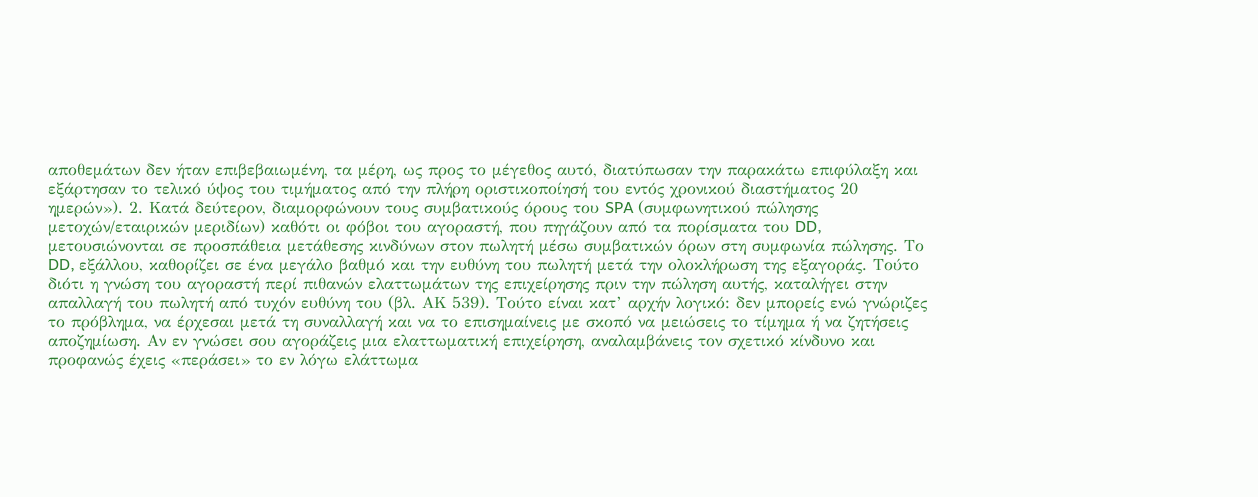αποθεμάτων δεν ήταν επιβεβαιωμένη, τα μέρη, ως προς το μέγεθος αυτό, διατύπωσαν την παρακάτω επιφύλαξη και εξάρτησαν το τελικό ύψος του τιμήματος από την πλήρη οριστικοποίησή του εντός χρονικού διαστήματος 20 ημερών»). 2. Κατά δεύτερον, διαμορφώνουν τους συμβατικούς όρους του SPA (συμφωνητικού πώλησης μετοχών/εταιρικών μεριδίων) καθότι οι φόβοι του αγοραστή, που πηγάζουν από τα πορίσματα του DD, μετουσιώνονται σε προσπάθεια μετάθεσης κινδύνων στον πωλητή μέσω συμβατικών όρων στη συμφωνία πώλησης. Το DD, εξάλλου, καθορίζει σε ένα μεγάλο βαθμό και την ευθύνη του πωλητή μετά την ολοκλήρωση της εξαγοράς. Τούτο διότι η γνώση του αγοραστή περί πιθανών ελαττωμάτων της επιχείρησης πριν την πώληση αυτής, καταλήγει στην απαλλαγή του πωλητή από τυχόν ευθύνη του (βλ. ΑΚ 539). Τούτο είναι κατ’ αρχήν λογικό: δεν μπορείς ενώ γνώριζες το πρόβλημα, να έρχεσαι μετά τη συναλλαγή και να το επισημαίνεις με σκοπό να μειώσεις το τίμημα ή να ζητήσεις αποζημίωση. Αν εν γνώσει σου αγοράζεις μια ελαττωματική επιχείρηση, αναλαμβάνεις τον σχετικό κίνδυνο και προφανώς έχεις «περάσει» το εν λόγω ελάττωμα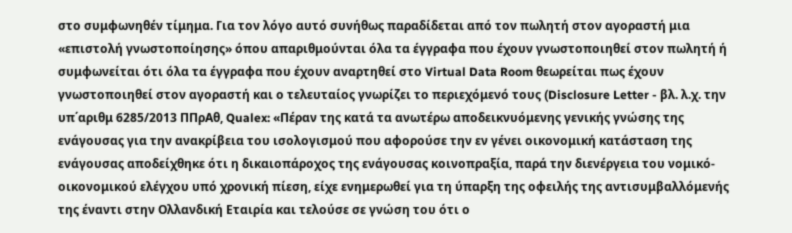στο συμφωνηθέν τίμημα. Για τον λόγο αυτό συνήθως παραδίδεται από τον πωλητή στον αγοραστή μια «επιστολή γνωστοποίησης» όπου απαριθμούνται όλα τα έγγραφα που έχουν γνωστοποιηθεί στον πωλητή ή συμφωνείται ότι όλα τα έγγραφα που έχουν αναρτηθεί στο Virtual Data Room θεωρείται πως έχουν γνωστοποιηθεί στον αγοραστή και ο τελευταίος γνωρίζει το περιεχόμενό τους (Disclosure Letter - βλ. λ.χ. την υπ΄αριθμ 6285/2013 ΠΠρΑθ, Qualex: «Πέραν της κατά τα ανωτέρω αποδεικνυόμενης γενικής γνώσης της ενάγουσας για την ανακρίβεια του ισολογισμού που αφορούσε την εν γένει οικονομική κατάσταση της ενάγουσας αποδείχθηκε ότι η δικαιοπάροχος της ενάγουσας κοινοπραξία, παρά την διενέργεια του νομικό-οικονομικού ελέγχου υπό χρονική πίεση, είχε ενημερωθεί για τη ύπαρξη της οφειλής της αντισυμβαλλόμενής της έναντι στην Ολλανδική Εταιρία και τελούσε σε γνώση του ότι ο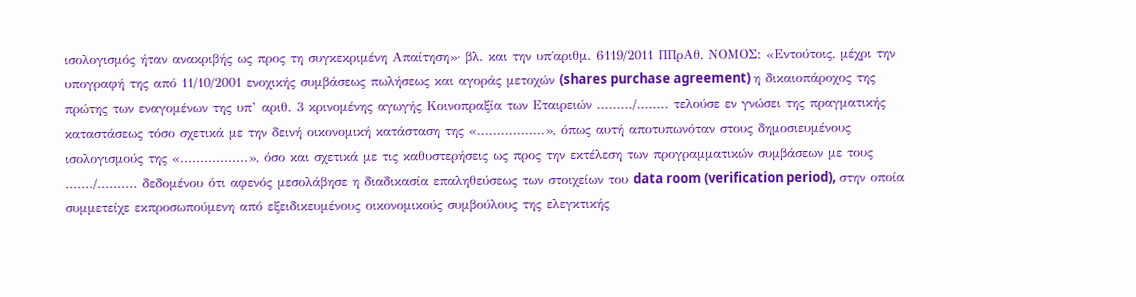ισολογισμός ήταν ανακριβής ως προς τη συγκεκριμένη Απαίτηση»· βλ. και την υπ΄αριθμ. 6119/2011 ΠΠρΑθ, ΝΟΜΟΣ: «Εντούτοις, μέχρι την υπογραφή της από 11/10/2001 ενοχικής συμβάσεως πωλήσεως και αγοράς μετοχών (shares purchase agreement) η δικαιοπάροχος της πρώτης των εναγομένων της υπ’ αριθ. 3 κρινομένης αγωγής Κοινοπραξία των Εταιρειών ........./........ τελούσε εν γνώσει της πραγματικής καταστάσεως τόσο σχετικά με την δεινή οικονομική κατάσταση της «.................», όπως αυτή αποτυπωνόταν στους δημοσιευμένους ισολογισμούς της «.................», όσο και σχετικά με τις καθυστερήσεις ως προς την εκτέλεση των προγραμματικών συμβάσεων με τους ......./.......... δεδομένου ότι αφενός μεσολάβησε η διαδικασία επαληθεύσεως των στοιχείων του data room (verification period), στην οποία συμμετείχε εκπροσωπούμενη από εξειδικευμένους οικονομικούς συμβούλους της ελεγκτικής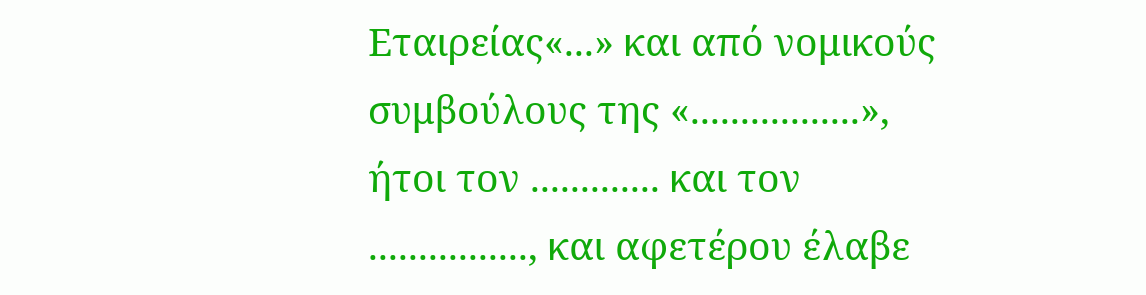Εταιρείας«...» και από νομικούς συμβούλους της «.................», ήτοι τον ............. και τον ................, και αφετέρου έλαβε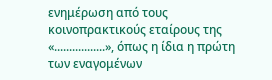ενημέρωση από τους κοινοπρακτικούς εταίρους της «.................», όπως η ίδια η πρώτη των εναγομένων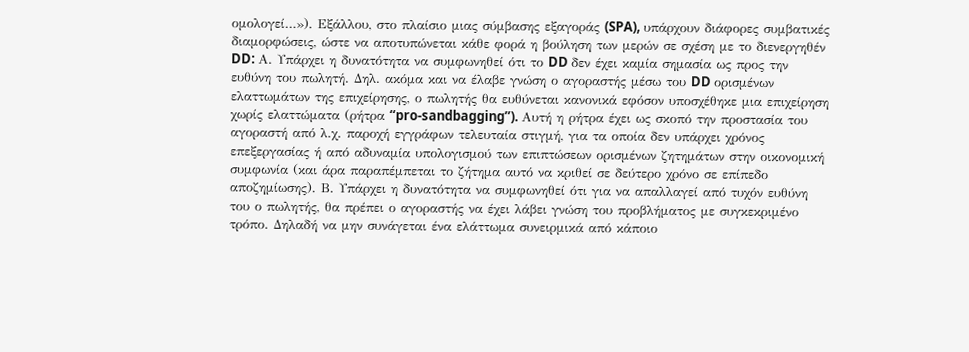ομολογεί…»). Εξάλλου, στο πλαίσιο μιας σύμβασης εξαγοράς (SPA), υπάρχουν διάφορες συμβατικές διαμορφώσεις, ώστε να αποτυπώνεται κάθε φορά η βούληση των μερών σε σχέση με το διενεργηθέν DD: Α. Υπάρχει η δυνατότητα να συμφωνηθεί ότι το DD δεν έχει καμία σημασία ως προς την ευθύνη του πωλητή. Δηλ. ακόμα και να έλαβε γνώση ο αγοραστής μέσω του DD ορισμένων ελαττωμάτων της επιχείρησης, ο πωλητής θα ευθύνεται κανονικά εφόσον υποσχέθηκε μια επιχείρηση χωρίς ελαττώματα (ρήτρα “pro-sandbagging”). Αυτή η ρήτρα έχει ως σκοπό την προστασία του αγοραστή από λ.χ. παροχή εγγράφων τελευταία στιγμή, για τα οποία δεν υπάρχει χρόνος επεξεργασίας ή από αδυναμία υπολογισμού των επιπτώσεων ορισμένων ζητημάτων στην οικονομική συμφωνία (και άρα παραπέμπεται το ζήτημα αυτό να κριθεί σε δεύτερο χρόνο σε επίπεδο αποζημίωσης). Β. Υπάρχει η δυνατότητα να συμφωνηθεί ότι για να απαλλαγεί από τυχόν ευθύνη του ο πωλητής, θα πρέπει ο αγοραστής να έχει λάβει γνώση του προβλήματος με συγκεκριμένο τρόπο. Δηλαδή να μην συνάγεται ένα ελάττωμα συνειρμικά από κάποιο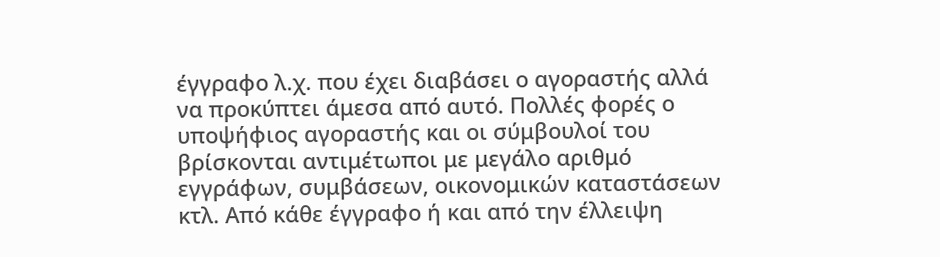έγγραφο λ.χ. που έχει διαβάσει ο αγοραστής αλλά να προκύπτει άμεσα από αυτό. Πολλές φορές ο υποψήφιος αγοραστής και οι σύμβουλοί του βρίσκονται αντιμέτωποι με μεγάλο αριθμό εγγράφων, συμβάσεων, οικονομικών καταστάσεων κτλ. Από κάθε έγγραφο ή και από την έλλειψη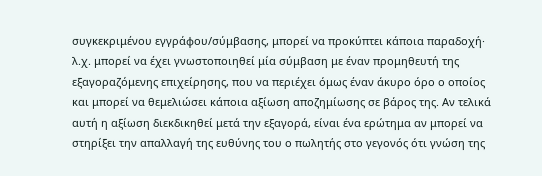συγκεκριμένου εγγράφου/σύμβασης, μπορεί να προκύπτει κάποια παραδοχή· λ.χ. μπορεί να έχει γνωστοποιηθεί μία σύμβαση με έναν προμηθευτή της εξαγοραζόμενης επιχείρησης, που να περιέχει όμως έναν άκυρο όρο ο οποίος και μπορεί να θεμελιώσει κάποια αξίωση αποζημίωσης σε βάρος της. Αν τελικά αυτή η αξίωση διεκδικηθεί μετά την εξαγορά, είναι ένα ερώτημα αν μπορεί να στηρίξει την απαλλαγή της ευθύνης του ο πωλητής στο γεγονός ότι γνώση της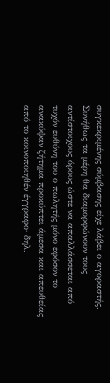συγκεκριμένης σύμβασης είχε λάβει ο αγοραστής. Συνήθως τα μέρη θα διαμορφώνουν τους αντίστοιχους όρους ώστε να απαλλάσσεται από τυχόν ευθύνη του ο πωλητής μόνο εφόσον το ανακύψαν ζήτημα προκύπτει άμεσα και απευθείας από το κοινοποιηθέν έγγραφο· δηλ.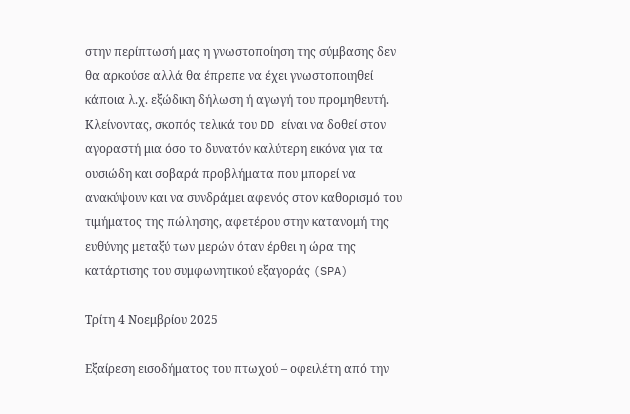στην περίπτωσή μας η γνωστοποίηση της σύμβασης δεν θα αρκούσε αλλά θα έπρεπε να έχει γνωστοποιηθεί κάποια λ.χ. εξώδικη δήλωση ή αγωγή του προμηθευτή. Κλείνοντας, σκοπός τελικά του DD είναι να δοθεί στον αγοραστή μια όσο το δυνατόν καλύτερη εικόνα για τα ουσιώδη και σοβαρά προβλήματα που μπορεί να ανακύψουν και να συνδράμει αφενός στον καθορισμό του τιμήματος της πώλησης, αφετέρου στην κατανομή της ευθύνης μεταξύ των μερών όταν έρθει η ώρα της κατάρτισης του συμφωνητικού εξαγοράς (SPA)

Τρίτη 4 Νοεμβρίου 2025

Εξαίρεση εισοδήματος του πτωχού – οφειλέτη από την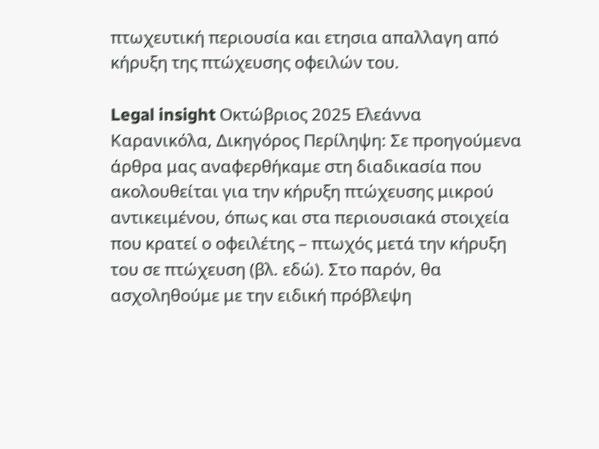πτωχευτική περιουσία και ετησια απαλλαγη από κήρυξη της πτώχευσης οφειλών του.

Legal insight Οκτώβριος 2025 Ελεάννα Καρανικόλα, Δικηγόρος Περίληψη: Σε προηγούμενα άρθρα μας αναφερθήκαμε στη διαδικασία που ακολουθείται για την κήρυξη πτώχευσης μικρού αντικειμένου, όπως και στα περιουσιακά στοιχεία που κρατεί ο οφειλέτης – πτωχός μετά την κήρυξη του σε πτώχευση (βλ. εδώ). Στο παρόν, θα ασχοληθούμε με την ειδική πρόβλεψη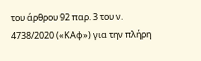του άρθρου 92 παρ. 3 του ν. 4738/2020 («ΚΑφ») για την πλήρη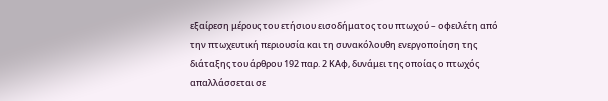εξαίρεση μέρους του ετήσιου εισοδήματος του πτωχού – οφειλέτη από την πτωχευτική περιουσία και τη συνακόλουθη ενεργοποίηση της διάταξης του άρθρου 192 παρ. 2 ΚΑφ, δυνάμει της οποίας ο πτωχός απαλλάσσεται σε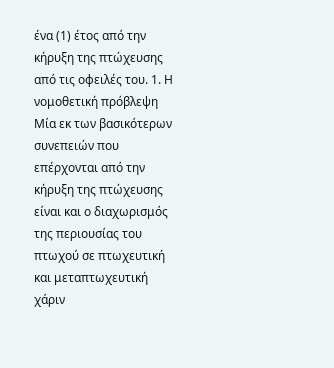ένα (1) έτος από την κήρυξη της πτώχευσης από τις οφειλές του. 1. Η νομοθετική πρόβλεψη Μία εκ των βασικότερων συνεπειών που επέρχονται από την κήρυξη της πτώχευσης είναι και ο διαχωρισμός της περιουσίας του πτωχού σε πτωχευτική και μεταπτωχευτική χάριν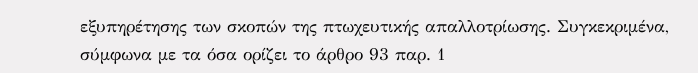εξυπηρέτησης των σκοπών της πτωχευτικής απαλλοτρίωσης. Συγκεκριμένα, σύμφωνα με τα όσα ορίζει το άρθρο 93 παρ. 1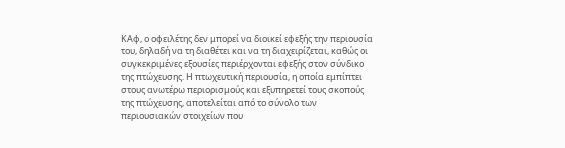ΚΑφ, ο οφειλέτης δεν μπορεί να διοικεί εφεξής την περιουσία του, δηλαδή να τη διαθέτει και να τη διαχειρίζεται, καθώς οι συγκεκριμένες εξουσίες περιέρχονται εφεξής στον σύνδικο της πτώχευσης. Η πτωχευτική περιουσία, η οποία εμπίπτει στους ανωτέρω περιορισμούς και εξυπηρετεί τους σκοπούς της πτώχευσης, αποτελείται από το σύνολο των περιουσιακών στοιχείων που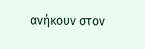ανήκουν στον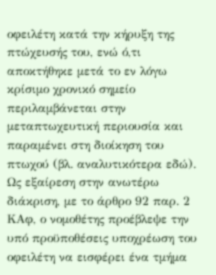οφειλέτη κατά την κήρυξη της πτώχευσής του, ενώ ό,τι αποκτήθηκε μετά το εν λόγω κρίσιμο χρονικό σημείο περιλαμβάνεται στην μεταπτωχευτική περιουσία και παραμένει στη διοίκηση του πτωχού (βλ. αναλυτικότερα εδώ). Ως εξαίρεση στην ανωτέρω διάκριση, με το άρθρο 92 παρ. 2 ΚΑφ, ο νομοθέτης προέβλεψε την υπό προϋποθέσεις υποχρέωση του οφειλέτη να εισφέρει ένα τμήμα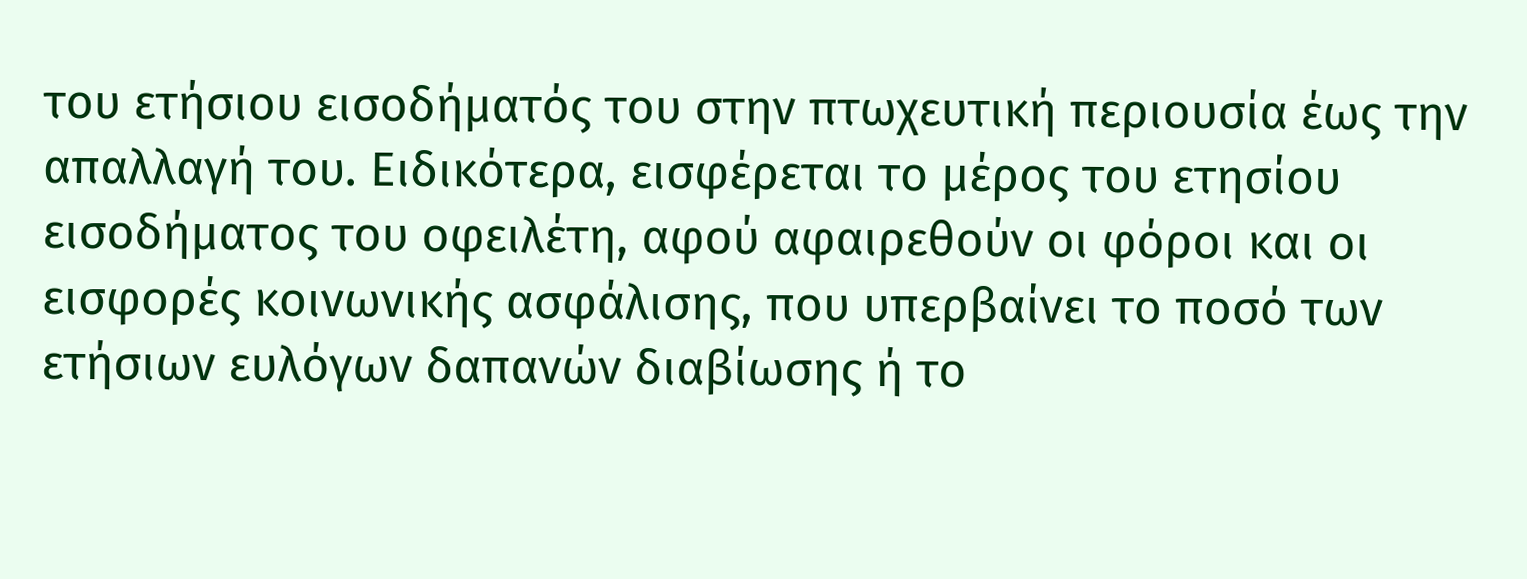του ετήσιου εισοδήματός του στην πτωχευτική περιουσία έως την απαλλαγή του. Ειδικότερα, εισφέρεται το μέρος του ετησίου εισοδήματος του οφειλέτη, αφού αφαιρεθούν οι φόροι και οι εισφορές κοινωνικής ασφάλισης, που υπερβαίνει το ποσό των ετήσιων ευλόγων δαπανών διαβίωσης ή το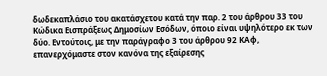δωδεκαπλάσιο του ακατάσχετου κατά την παρ. 2 του άρθρου 33 του Κώδικα Εισπράξεως Δημοσίων Εσόδων, όποιο είναι υψηλότερο εκ των δύο. Εντούτοις, με την παράγραφο 3 του άρθρου 92 ΚΑφ, επανερχόμαστε στον κανόνα της εξαίρεσης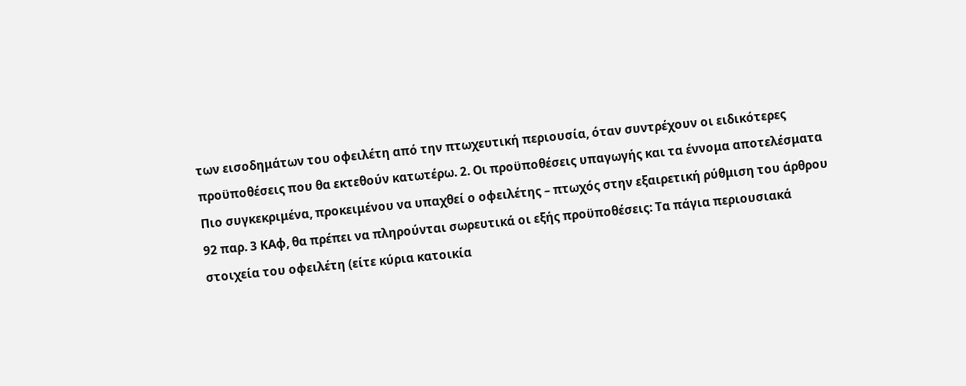των εισοδημάτων του οφειλέτη από την πτωχευτική περιουσία, όταν συντρέχουν οι ειδικότερες προϋποθέσεις που θα εκτεθούν κατωτέρω. 2. Οι προϋποθέσεις υπαγωγής και τα έννομα αποτελέσματα Πιο συγκεκριμένα, προκειμένου να υπαχθεί ο οφειλέτης – πτωχός στην εξαιρετική ρύθμιση του άρθρου 92 παρ. 3 ΚΑφ, θα πρέπει να πληρούνται σωρευτικά οι εξής προϋποθέσεις: Τα πάγια περιουσιακά στοιχεία του οφειλέτη (είτε κύρια κατοικία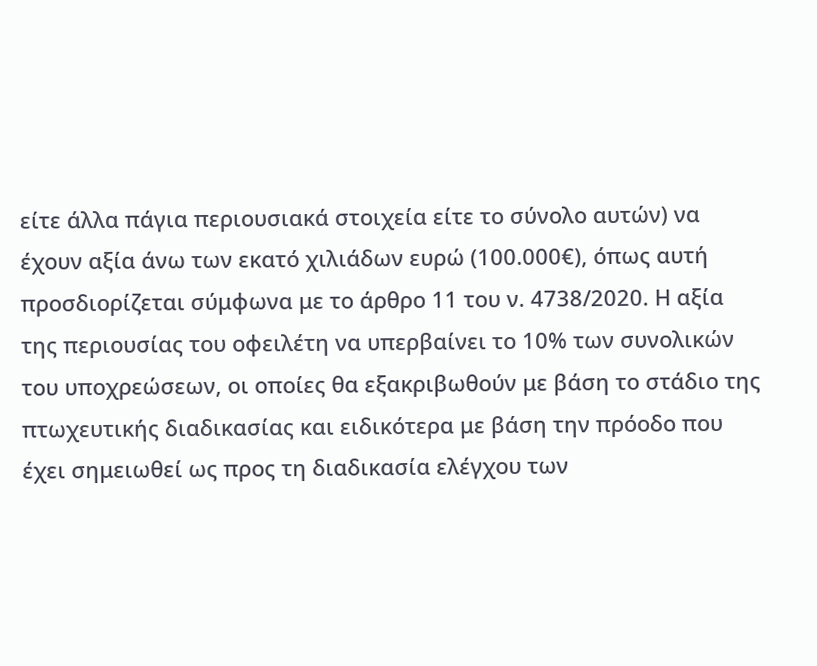είτε άλλα πάγια περιουσιακά στοιχεία είτε το σύνολο αυτών) να έχουν αξία άνω των εκατό χιλιάδων ευρώ (100.000€), όπως αυτή προσδιορίζεται σύμφωνα με το άρθρο 11 του ν. 4738/2020. Η αξία της περιουσίας του οφειλέτη να υπερβαίνει το 10% των συνολικών του υποχρεώσεων, οι οποίες θα εξακριβωθούν με βάση το στάδιο της πτωχευτικής διαδικασίας και ειδικότερα με βάση την πρόοδο που έχει σημειωθεί ως προς τη διαδικασία ελέγχου των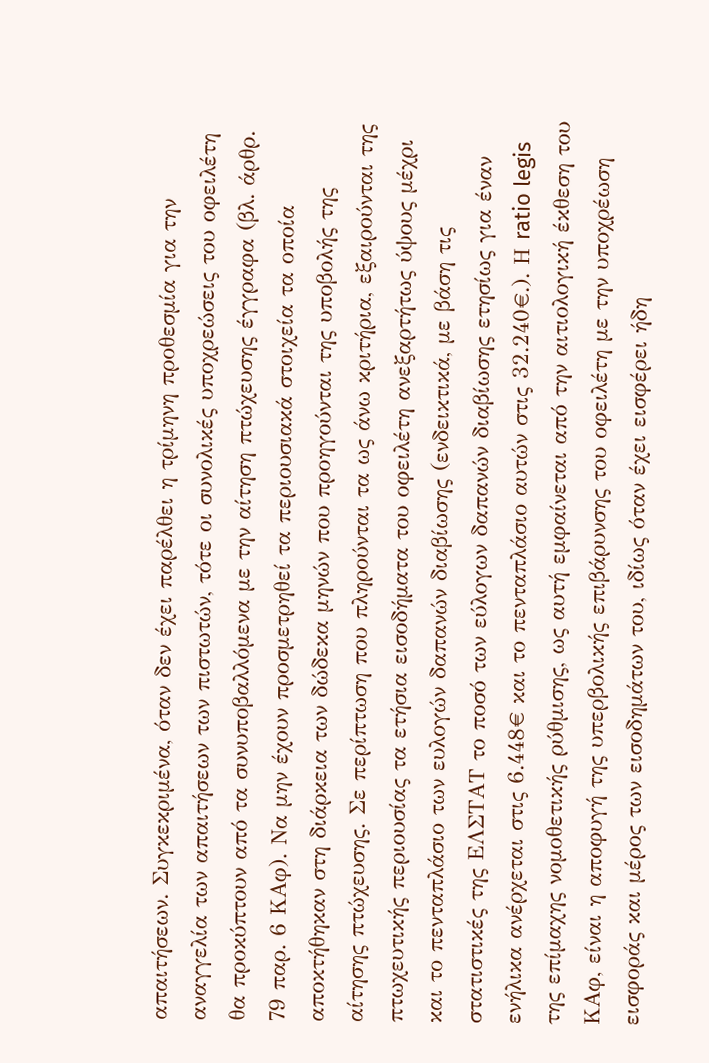απαιτήσεων. Συγκεκριμένα, όταν δεν έχει παρέλθει η τρίμηνη προθεσμία για την αναγγελία των απαιτήσεων των πιστωτών, τότε οι συνολικές υποχρεώσεις του οφειλέτη θα προκύπτουν από τα συνυποβαλλόμενα με την αίτηση πτώχευσης έγγραφα (βλ. άρθρ. 79 παρ. 6 ΚΑφ). Να μην έχουν προσμετρηθεί τα περιουσιακά στοιχεία τα οποία αποκτήθηκαν στη διάρκεια των δώδεκα μηνών που προηγούνται της υποβολής της αίτησης πτώχευσης. Σε περίπτωση που πληρούνται τα ως άνω κριτήρια, εξαιρούνται της πτωχευτικής περιουσίας τα ετήσια εισοδήματα του οφειλέτη ανεξαρτήτως ύψους μέχρι και το πενταπλάσιο των ευλογών δαπανών διαβίωσης (ενδεικτικά, με βάση τις στατιστικές της ΕΛΣΤΑΤ το ποσό των εύλογων δαπανών διαβίωσης ετησίως για έναν ενήλικα ανέρχεται στις 6.448€ και το πενταπλάσιο αυτών στις 32.240€.). Η ratio legis της επίμαχης νομοθετικής ρύθμισης, ως αυτή εμφαίνεται από την αιτιολογική έκθεση του ΚΑφ, είναι η αποφυγή της υπερβολικής επιβάρυνσης του οφειλέτη με την υποχρέωση εισφοράς και μέρος των εισοδημάτων του, ιδίως όταν έχει εισφέρει ήδη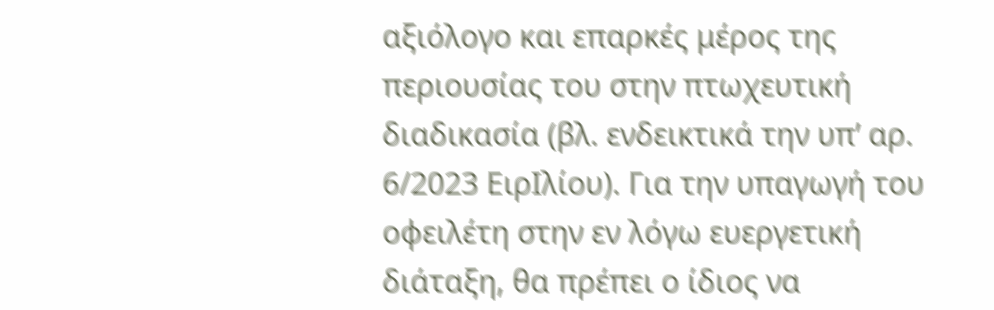αξιόλογο και επαρκές μέρος της περιουσίας του στην πτωχευτική διαδικασία (βλ. ενδεικτικά την υπ’ αρ. 6/2023 ΕιρΙλίου). Για την υπαγωγή του οφειλέτη στην εν λόγω ευεργετική διάταξη, θα πρέπει ο ίδιος να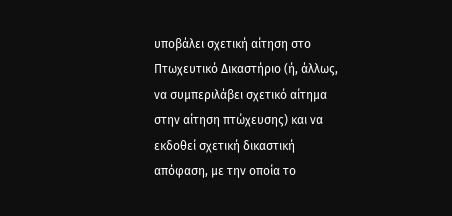υποβάλει σχετική αίτηση στο Πτωχευτικό Δικαστήριο (ή, άλλως, να συμπεριλάβει σχετικό αίτημα στην αίτηση πτώχευσης) και να εκδοθεί σχετική δικαστική απόφαση, με την οποία το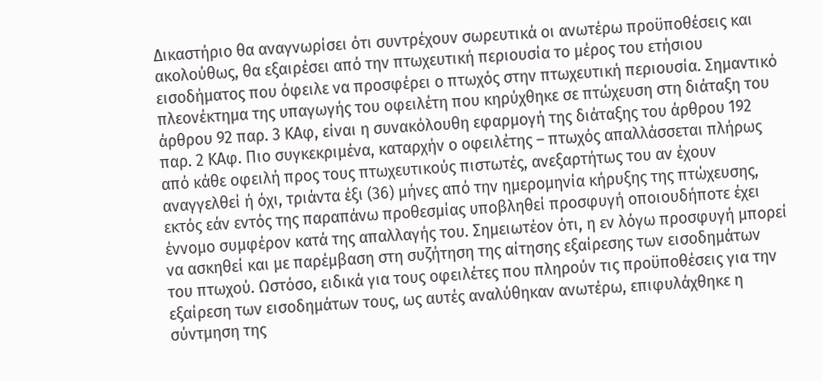Δικαστήριο θα αναγνωρίσει ότι συντρέχουν σωρευτικά οι ανωτέρω προϋποθέσεις και ακολούθως, θα εξαιρέσει από την πτωχευτική περιουσία το μέρος του ετήσιου εισοδήματος που όφειλε να προσφέρει ο πτωχός στην πτωχευτική περιουσία. Σημαντικό πλεονέκτημα της υπαγωγής του οφειλέτη που κηρύχθηκε σε πτώχευση στη διάταξη του άρθρου 92 παρ. 3 ΚΑφ, είναι η συνακόλουθη εφαρμογή της διάταξης του άρθρου 192 παρ. 2 ΚΑφ. Πιο συγκεκριμένα, καταρχήν ο οφειλέτης – πτωχός απαλλάσσεται πλήρως από κάθε οφειλή προς τους πτωχευτικούς πιστωτές, ανεξαρτήτως του αν έχουν αναγγελθεί ή όχι, τριάντα έξι (36) μήνες από την ημερομηνία κήρυξης της πτώχευσης, εκτός εάν εντός της παραπάνω προθεσμίας υποβληθεί προσφυγή οποιουδήποτε έχει έννομο συμφέρον κατά της απαλλαγής του. Σημειωτέον ότι, η εν λόγω προσφυγή μπορεί να ασκηθεί και με παρέμβαση στη συζήτηση της αίτησης εξαίρεσης των εισοδημάτων του πτωχού. Ωστόσο, ειδικά για τους οφειλέτες που πληρούν τις προϋποθέσεις για την εξαίρεση των εισοδημάτων τους, ως αυτές αναλύθηκαν ανωτέρω, επιφυλάχθηκε η σύντμηση της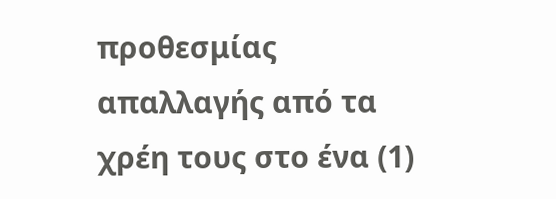προθεσμίας απαλλαγής από τα χρέη τους στο ένα (1)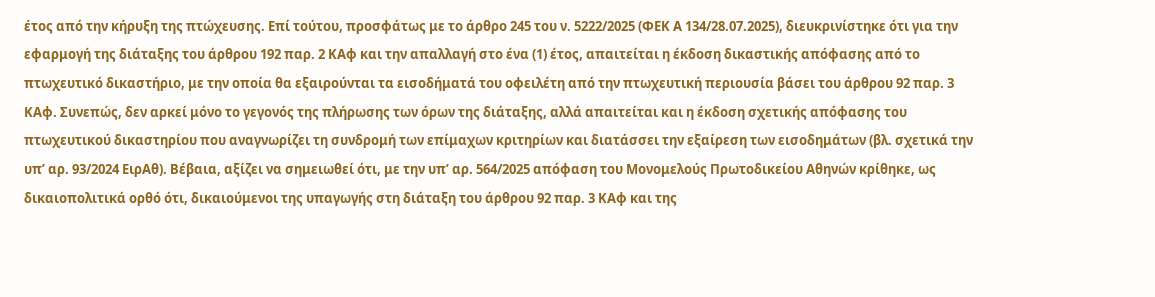έτος από την κήρυξη της πτώχευσης. Επί τούτου, προσφάτως με το άρθρο 245 του ν. 5222/2025 (ΦΕΚ Α 134/28.07.2025), διευκρινίστηκε ότι για την εφαρμογή της διάταξης του άρθρου 192 παρ. 2 ΚΑφ και την απαλλαγή στο ένα (1) έτος, απαιτείται η έκδοση δικαστικής απόφασης από το πτωχευτικό δικαστήριο, με την οποία θα εξαιρούνται τα εισοδήματά του οφειλέτη από την πτωχευτική περιουσία βάσει του άρθρου 92 παρ. 3 ΚΑφ. Συνεπώς, δεν αρκεί μόνο το γεγονός της πλήρωσης των όρων της διάταξης, αλλά απαιτείται και η έκδοση σχετικής απόφασης του πτωχευτικού δικαστηρίου που αναγνωρίζει τη συνδρομή των επίμαχων κριτηρίων και διατάσσει την εξαίρεση των εισοδημάτων (βλ. σχετικά την υπ’ αρ. 93/2024 ΕιρΑθ). Βέβαια, αξίζει να σημειωθεί ότι, με την υπ’ αρ. 564/2025 απόφαση του Μονομελούς Πρωτοδικείου Αθηνών κρίθηκε, ως δικαιοπολιτικά ορθό ότι, δικαιούμενοι της υπαγωγής στη διάταξη του άρθρου 92 παρ. 3 ΚΑφ και της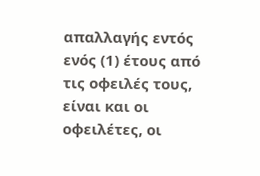απαλλαγής εντός ενός (1) έτους από τις οφειλές τους, είναι και οι οφειλέτες, οι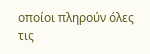οποίοι πληρούν όλες τις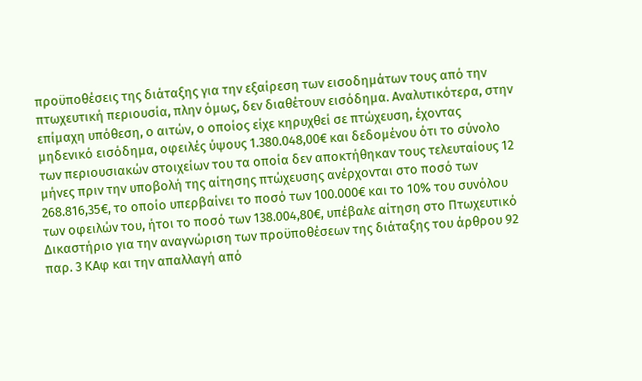προϋποθέσεις της διάταξης για την εξαίρεση των εισοδημάτων τους από την πτωχευτική περιουσία, πλην όμως, δεν διαθέτουν εισόδημα. Αναλυτικότερα, στην επίμαχη υπόθεση, ο αιτών, ο οποίος είχε κηρυχθεί σε πτώχευση, έχοντας μηδενικό εισόδημα, οφειλές ύψους 1.380.048,00€ και δεδομένου ότι το σύνολο των περιουσιακών στοιχείων του τα οποία δεν αποκτήθηκαν τους τελευταίους 12 μήνες πριν την υποβολή της αίτησης πτώχευσης ανέρχονται στο ποσό των 268.816,35€, το οποίο υπερβαίνει το ποσό των 100.000€ και το 10% του συνόλου των οφειλών του, ήτοι το ποσό των 138.004,80€, υπέβαλε αίτηση στο Πτωχευτικό Δικαστήριο για την αναγνώριση των προϋποθέσεων της διάταξης του άρθρου 92 παρ. 3 ΚΑφ και την απαλλαγή από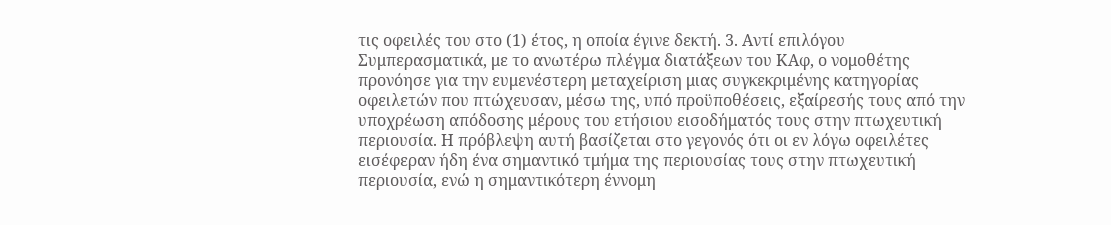τις οφειλές του στο (1) έτος, η οποία έγινε δεκτή. 3. Αντί επιλόγου Συμπερασματικά, με το ανωτέρω πλέγμα διατάξεων του ΚΑφ, ο νομοθέτης προνόησε για την ευμενέστερη μεταχείριση μιας συγκεκριμένης κατηγορίας οφειλετών που πτώχευσαν, μέσω της, υπό προϋποθέσεις, εξαίρεσής τους από την υποχρέωση απόδοσης μέρους του ετήσιου εισοδήματός τους στην πτωχευτική περιουσία. Η πρόβλεψη αυτή βασίζεται στο γεγονός ότι οι εν λόγω οφειλέτες εισέφεραν ήδη ένα σημαντικό τμήμα της περιουσίας τους στην πτωχευτική περιουσία, ενώ η σημαντικότερη έννομη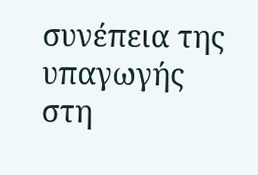συνέπεια της υπαγωγής στη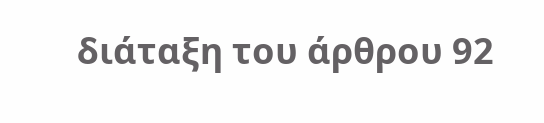διάταξη του άρθρου 92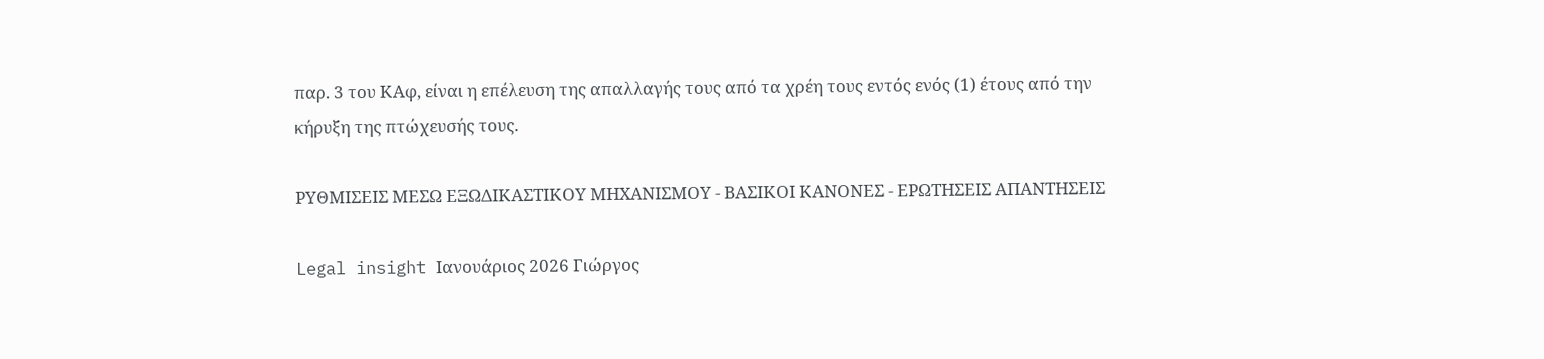παρ. 3 του ΚΑφ, είναι η επέλευση της απαλλαγής τους από τα χρέη τους εντός ενός (1) έτους από την κήρυξη της πτώχευσής τους.

ΡΥΘΜΙΣΕΙΣ ΜΕΣΩ ΕΞΩΔΙΚΑΣΤΙΚΟΥ ΜΗΧΑΝΙΣΜΟΥ - ΒΑΣΙΚΟΙ ΚΑΝΟΝΕΣ - ΕΡΩΤΗΣΕΙΣ ΑΠΑΝΤΗΣΕΙΣ

Legal insight Ιανουάριος 2026 Γιώργος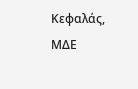Κεφαλάς, ΜΔΕ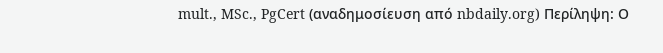mult., MSc., PgCert (αναδημοσίευση από nbdaily.org) Περίληψη: Ο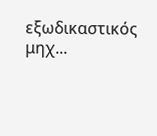εξωδικαστικός μηχ...